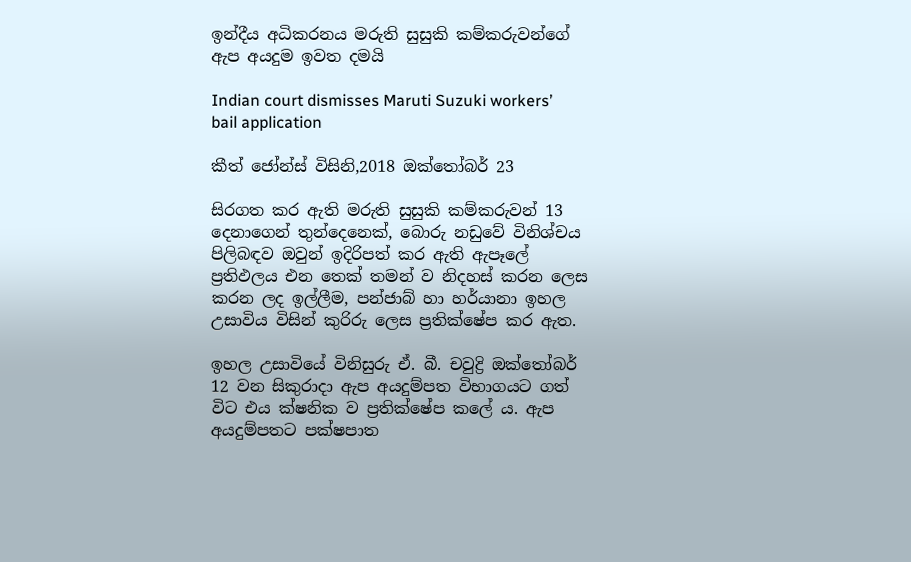ඉන්දීය අධිකරනය මරුති සුසුකි කම්කරුවන්ගේ ඇප අයදුම ඉවත දමයි

Indian court dismisses Maruti Suzuki workers’ bail application

කීත් ජෝන්ස් විසිනි,2018 ඔක්තෝබර් 23

සිරගත කර ඇති මරුති සුසුකි කම්කරුවන් 13 දෙනාගෙන් තුන්දෙනෙක්, බොරු නඩුවේ විනිශ්චය පිලිබඳව ඔවුන් ඉදිරිපත් කර ඇති ඇපෑලේ ප්‍රතිඵලය එන තෙක් තමන් ව නිදහස් කරන ලෙස කරන ලද ඉල්ලීම, පන්ජාබ් හා හර්යානා ඉහල උසාවිය විසින් කුරිරු ලෙස ප්‍රතික්ෂේප කර ඇත.

ඉහල උසාවියේ විනිසුරු ඒ. බී. චවුද්‍රි ඔක්තෝබර් 12 වන සිකුරාදා ඇප අයදුම්පත විභාගයට ගත් විට එය ක්ෂනික ව ප්‍රතික්ෂේප කලේ ය. ඇප අයදුම්පතට පක්ෂපාත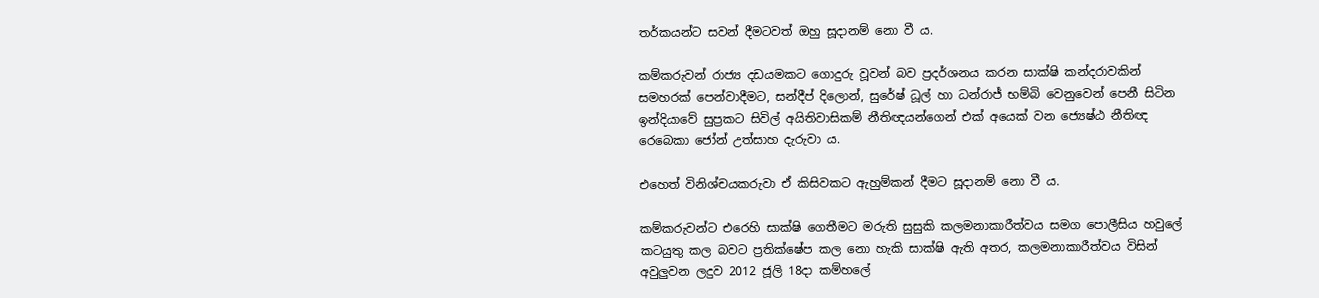තර්කයන්ට සවන් දීමටවත් ඔහු සූදානම් නො වී ය.

කම්කරුවන් රාජ්‍ය දඩයමකට ගොදුරු වූවන් බව ප්‍රදර්ශනය කරන සාක්ෂි කන්දරාවකින් සමහරක් පෙන්වාදීමට, සන්දීප් දිලොන්, සුරේෂ් ධූල් හා ධන්රාජ් භම්බි වෙනුවෙන් පෙනී සිටින ඉන්දියාවේ සුප්‍රකට සිවිල් අයිතිවාසිකම් නීතිඥයන්ගෙන් එක් අයෙක් වන ජ්‍යෙෂ්ඨ නීතිඥ රෙබෙකා ජෝන් උත්සාහ දැරුවා ය.

එහෙත් විනිශ්චයකරුවා ඒ කිසිවකට ඇහුම්කන් දීමට සූදානම් නො වී ය.

කම්කරුවන්ට එරෙහි සාක්ෂි ගෙතීමට මරුති සුසුකි කලමනාකාරීත්වය සමග පොලීසිය හවුලේ කටයුතු කල බවට ප්‍රතික්ෂේප කල නො හැකි සාක්ෂි ඇති අතර, කලමනාකාරීත්වය විසින් අවුලුවන ලදුව 2012 ජූලි 18දා කම්හලේ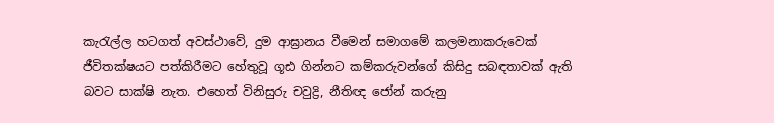කැරැල්ල හටගත් අවස්ථාවේ, දුම ආඝ්‍රානය වීමෙන් සමාගමේ කලමනාකරුවෙක් ජීවිතක්ෂයට පත්කිරීමට හේතුවූ ගූඪ ගින්නට කම්කරුවන්ගේ කිසිදු සබඳතාවක් ඇති බවට සාක්ෂි නැත. එහෙත් විනිසුරු චවුද්‍රි, නීතිඥ ජෝන් කරුනු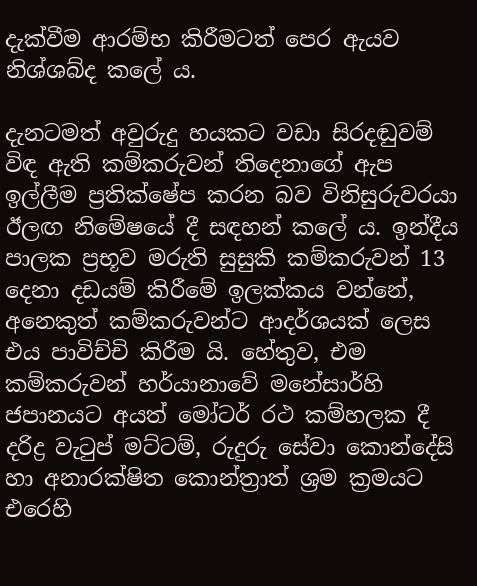දැක්වීම ආරම්භ කිරීමටත් පෙර ඇයව නිශ්ශබ්ද කලේ ය.

දැනටමත් අවුරුදු හයකට වඩා සිරදඬුවම් විඳ ඇති කම්කරුවන් තිදෙනාගේ ඇප ඉල්ලීම ප්‍රතික්ෂේප කරන බව විනිසුරුවරයා ඊලඟ නිමේෂයේ දී සඳහන් කලේ ය. ඉන්දීය පාලක ප්‍රභූව මරුති සුසුකි කම්කරුවන් 13 දෙනා දඩයම් කිරීමේ ඉලක්කය වන්නේ, අනෙකුත් කම්කරුවන්ට ආදර්ශයක් ලෙස එය පාවිච්චි කිරීම යි. හේතුව, එම කම්කරුවන් හර්යානාවේ මනේසාර්හි ජපානයට අයත් මෝටර් රථ කම්හලක දී දරිද්‍ර වැටුප් මට්ටම්, රුදුරු සේවා කොන්දේසි හා අනාරක්ෂිත කොන්ත්‍රාත් ශ්‍රම ක්‍රමයට එරෙහි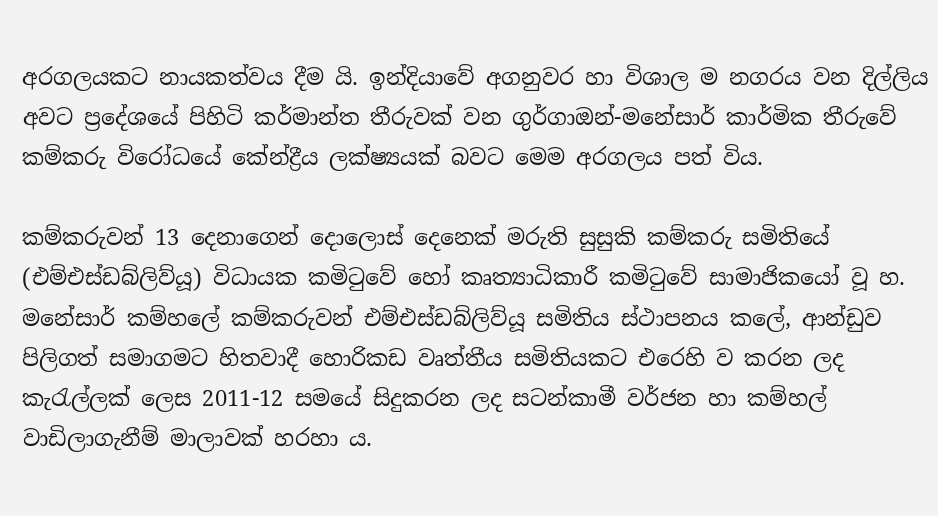අරගලයකට නායකත්වය දීම යි. ඉන්දියාවේ අගනුවර හා විශාල ම නගරය වන දිල්ලිය අවට ප්‍රදේශයේ පිහිටි කර්මාන්ත තීරුවක් වන ගුර්ගාඔන්-මනේසාර් කාර්මික තීරුවේ කම්කරු විරෝධයේ කේන්ද්‍රීය ලක්ෂ්‍යයක් බවට මෙම අරගලය පත් විය.

කම්කරුවන් 13 දෙනාගෙන් දොලොස් දෙනෙක් මරුති සුසුකි කම්කරු සමිතියේ (එම්එස්ඩබ්ලිව්යූ) විධායක කමිටුවේ හෝ කෘත්‍යාධිකාරී කමිටුවේ සාමාජිකයෝ වූ හ. මනේසාර් කම්හලේ කම්කරුවන් එම්එස්ඩබ්ලිව්යූ සමිතිය ස්ථාපනය කලේ, ආන්ඩුව පිලිගත් සමාගමට හිතවාදී හොරිකඩ වෘත්තීය සමිතියකට එරෙහි ව කරන ලද කැරැල්ලක් ලෙස 2011-12 සමයේ සිදුකරන ලද සටන්කාමී වර්ජන හා කම්හල් වාඩිලාගැනීම් මාලාවක් හරහා ය.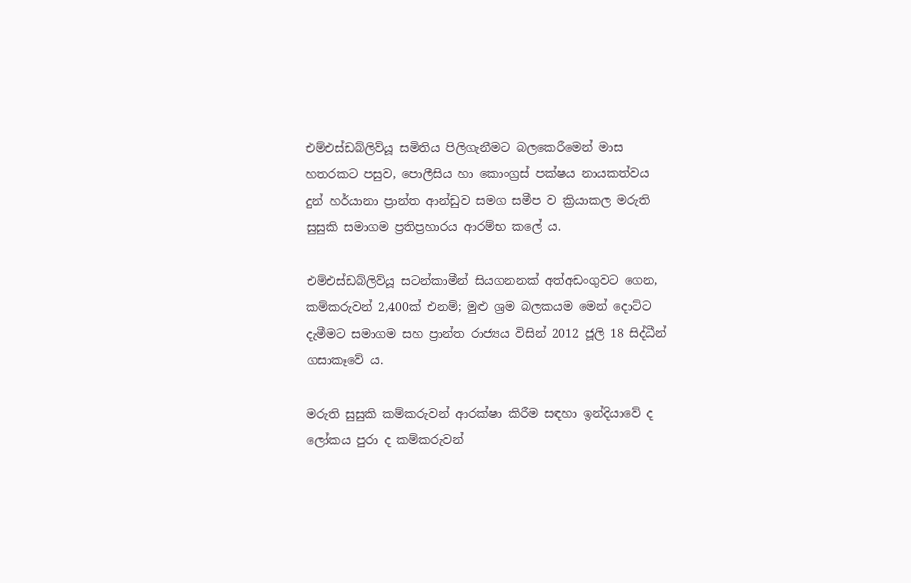එම්එස්ඩබ්ලිව්යූ සමිතිය පිලිගැනීමට බලකෙරීමෙන් මාස හතරකට පසුව, පොලීසිය හා කොංග්‍රස් පක්ෂය නායකත්වය දුන් හර්යානා ප්‍රාන්ත ආන්ඩුව සමග සමීප ව ක්‍රියාකල මරුති සුසුකි සමාගම ප්‍රතිප්‍රහාරය ආරම්භ කලේ ය.

එම්එස්ඩබ්ලිව්යූ සටන්කාමීන් සියගනනක් අත්අඩංගුවට ගෙන, කම්කරුවන් 2,400ක් එනම්; මුළු ශ්‍රම බලකයම මෙන් දොට්ට දැමීමට සමාගම සහ ප්‍රාන්ත රාජ්‍යය විසින් 2012 ජූලි 18 සිද්ධීන් ගසාකෑවේ ය.

මරුති සුසුකි කම්කරුවන් ආරක්ෂා කිරීම සඳහා ඉන්දියාවේ ද ලෝකය පුරා ද කම්කරුවන්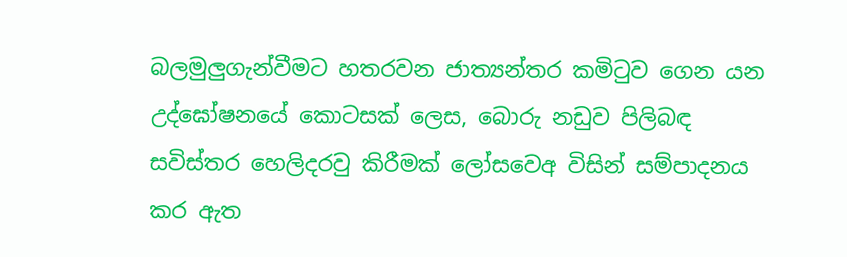බලමුලුගැන්වීමට හතරවන ජාත්‍යන්තර කමිටුව ගෙන යන උද්ඝෝෂනයේ කොටසක් ලෙස, බොරු නඩුව පිලිබඳ සවිස්තර හෙලිදරවු කිරීමක් ලෝසවෙඅ විසින් සම්පාදනය කර ඇත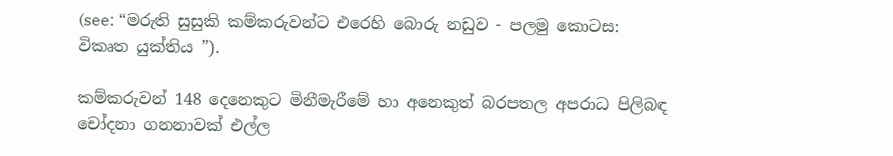(see: “මරුති සුසුකි කම්කරුවන්ට එරෙහි බොරු නඩුව - පලමු කොටස: විකෘත යුක්තිය ”).

කම්කරුවන් 148 දෙනෙකුට මිනීමැරීමේ හා අනෙකුත් බරපතල අපරාධ පිලිබඳ චෝදනා ගනනාවක් එල්ල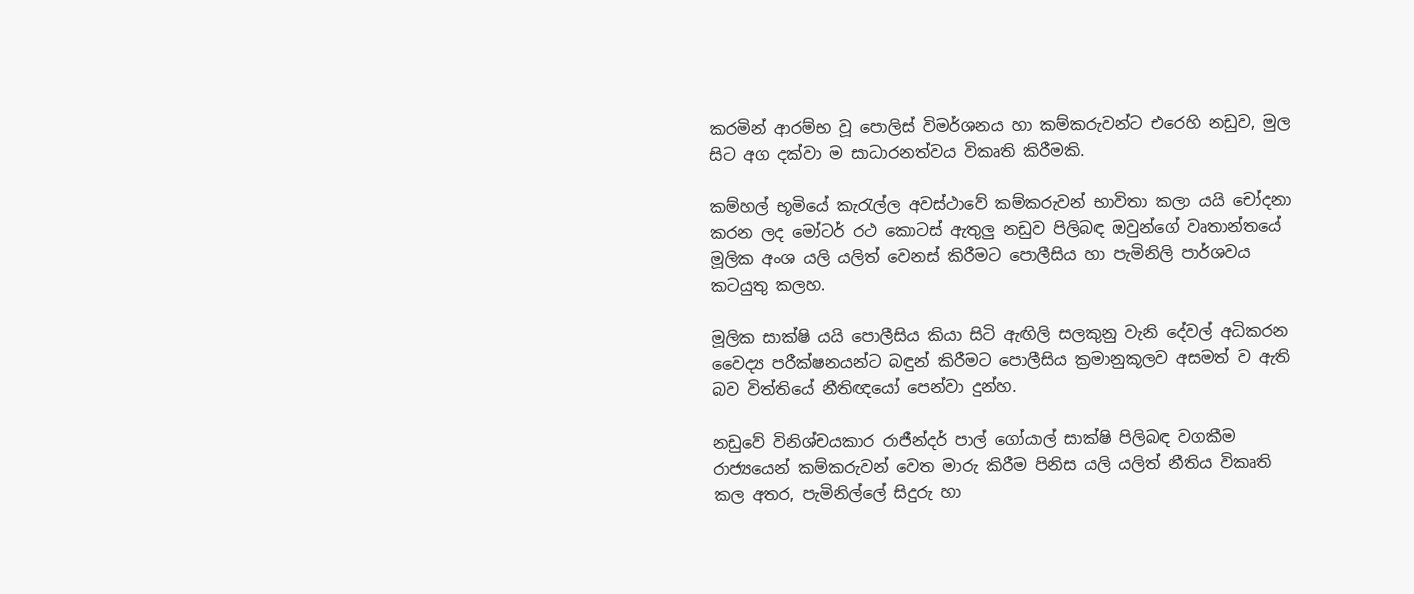කරමින් ආරම්භ වූ පොලිස් විමර්ශනය හා කම්කරුවන්ට එරෙහි නඩුව, මුල සිට අග දක්වා ම සාධාරනත්වය විකෘති කිරීමකි.

කම්හල් භූමියේ කැරැල්ල අවස්ථාවේ කම්කරුවන් භාවිතා කලා යයි චෝදනා කරන ලද මෝටර් රථ කොටස් ඇතුලු නඩුව පිලිබඳ ඔවුන්ගේ වෘතාන්තයේ මූලික අංශ යලි යලිත් වෙනස් කිරීමට පොලීසිය හා පැමිනිලි පාර්ශවය කටයුතු කලහ.

මූලික සාක්ෂි යයි පොලීසිය කියා සිටි ඇඟිලි සලකුනු වැනි දේවල් අධිකරන වෛද්‍ය පරීක්ෂනයන්ට බඳුන් කිරීමට පොලීසිය ක්‍රමානුකූලව අසමත් ව ඇති බව විත්තියේ නීතිඥයෝ පෙන්වා දුන්හ.

නඩුවේ විනිශ්චයකාර රාජීන්දර් පාල් ගෝයාල් සාක්ෂි පිලිබඳ වගකීම රාජ්‍යයෙන් කම්කරුවන් වෙත මාරු කිරීම පිනිස යලි යලිත් නීතිය විකෘති කල අතර, පැමිනිල්ලේ සිදුරු හා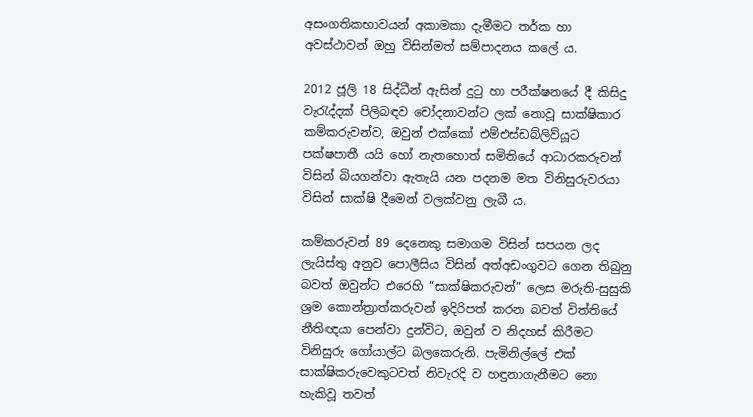අසංගතිකභාවයන් අකාමකා දැමීමට තර්ක හා අවස්ථාවන් ඔහු විසින්මත් සම්පාදනය කලේ ය.

2012 ජූලි 18 සිද්ධීන් ඇසින් දුටු හා පරීක්ෂනයේ දී කිසිදු වැරැද්දක් පිලිබඳව චෝදනාවන්ට ලක් නොවූ සාක්ෂිකාර කම්කරුවන්ව, ඔවුන් එක්කෝ එම්එස්ඩබ්ලිව්යූට පක්ෂපාතී යයි හෝ නැතහොත් සමිතියේ ආධාරකරුවන් විසින් බියගන්වා ඇතැයි යන පදනම මත විනිසුරුවරයා විසින් සාක්ෂි දීමෙන් වලක්වනු ලැබී ය.

කම්කරුවන් 89 දෙනෙකු සමාගම විසින් සපයන ලද ලැයිස්තු අනුව පොලීසිය විසින් අත්අඩංගුවට ගෙන තිබුනු බවත් ඔවුන්ට එරෙහි “සාක්ෂිකරුවන්” ලෙස මරුති-සුසුකි ශ්‍රම කොන්ත්‍රාත්කරුවන් ඉදිරිපත් කරන බවත් විත්තියේ නීතිඥයා පෙන්වා දුන්විට, ඔවුන් ව නිදහස් කිරීමට විනිසුරු ගෝයාල්ට බලකෙරුනි. පැමිනිල්ලේ එක් සාක්ෂිකරුවෙකුටවත් නිවැරදි ව හඳුනාගැනීමට නො හැකිවූ තවත්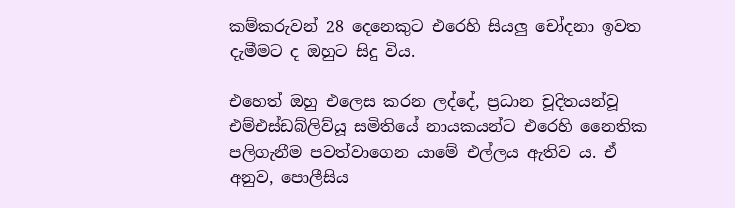කම්කරුවන් 28 දෙනෙකුට එරෙහි සියලු චෝදනා ඉවත දැමීමට ද ඔහුට සිදු විය.

එහෙත් ඔහු එලෙස කරන ලද්දේ, ප්‍රධාන චූදිතයන්වූ එම්එස්ඩබ්ලිව්යූ සමිතියේ නායකයන්ට එරෙහි නෛතික පලිගැනීම පවත්වාගෙන යාමේ එල්ලය ඇතිව ය. ඒ අනුව, පොලීසිය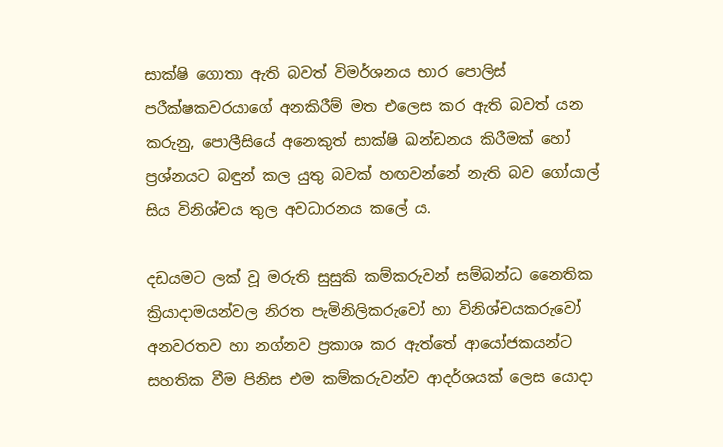සාක්ෂි ගොතා ඇති බවත් විමර්ශනය භාර පොලිස් පරීක්ෂකවරයාගේ අනකිරීම් මත එලෙස කර ඇති බවත් යන කරුනු, පොලීසියේ අනෙකුත් සාක්ෂි ඛන්ඩනය කිරීමක් හෝ ප්‍රශ්නයට බඳුන් කල යුතු බවක් හඟවන්නේ නැති බව ගෝයාල් සිය විනිශ්චය තුල අවධාරනය කලේ ය.

දඩයමට ලක් වූ මරුති සුසුකි කම්කරුවන් සම්බන්ධ නෛතික ක්‍රියාදාමයන්වල නිරත පැමිනිලිකරුවෝ හා විනිශ්චයකරුවෝ අනවරතව හා නග්නව ප්‍රකාශ කර ඇත්තේ ආයෝජකයන්ට සහතික වීම පිනිස එම කම්කරුවන්ව ආදර්ශයක් ලෙස යොදා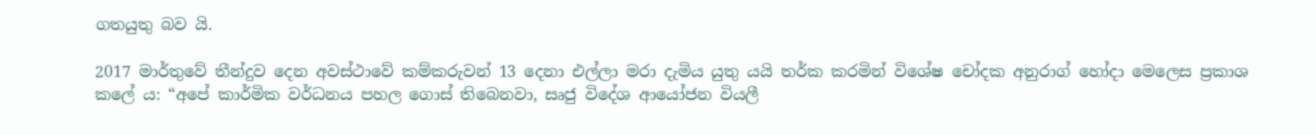ගතයුතු බව යි.

2017 මාර්තුවේ තීන්දුව දෙන අවස්ථාවේ කම්කරුවන් 13 දෙනා එල්ලා මරා දැමිය යුතු යයි තර්ක කරමින් විශේෂ චෝදක අනුරාග් හෝදා මෙලෙස ප්‍රකාශ කලේ ය: “අපේ කාර්මික වර්ධනය පහල ගොස් තිබෙනවා, සෘජු විදේශ ආයෝජන වියලී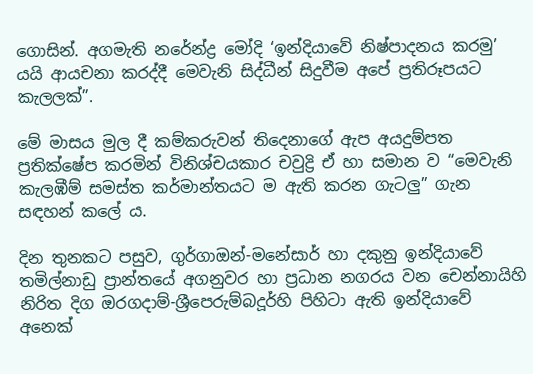ගොසින්. අගමැති නරේන්ද්‍ර මෝදි ‘ඉන්දියාවේ නිෂ්පාදනය කරමු’ යයි ආයචනා කරද්දී මෙවැනි සිද්ධීන් සිදුවීම අපේ ප්‍රතිරූපයට කැලලක්”.

මේ මාසය මුල දී කම්කරුවන් තිදෙනාගේ ඇප අයදුම්පත ප්‍රතික්ෂේප කරමින් විනිශ්චයකාර චවුද්‍රි ඒ හා සමාන ව “මෙවැනි කැලඹීම් සමස්ත කර්මාන්තයට ම ඇති කරන ගැටලු” ගැන සඳහන් කලේ ය.

දින තුනකට පසුව, ගුර්ගාඔන්-මනේසාර් හා දකුනු ඉන්දියාවේ තමිල්නාඩු ප්‍රාන්තයේ අගනුවර හා ප්‍රධාන නගරය වන චෙන්නායිහි නිරිත දිග ඔරගදාම්-ශ්‍රීපෙරුම්බදූර්හි පිහිටා ඇති ඉන්දියාවේ අනෙක්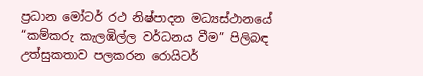ප්‍රධාන මෝටර් රථ නිෂ්පාදන මධ්‍යස්ථානයේ “කම්කරු කැලඹිල්ල වර්ධනය වීම” පිලිබඳ උත්සුකතාව පලකරන රොයිටර්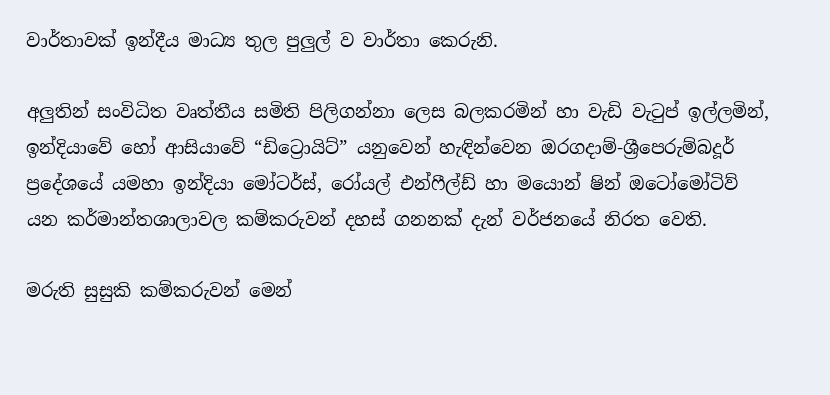වාර්තාවක් ඉන්දීය මාධ්‍ය තුල පුලුල් ව වාර්තා කෙරුනි.

අලුතින් සංවිධිත වෘත්තීය සමිති පිලිගන්නා ලෙස බලකරමින් හා වැඩි වැටුප් ඉල්ලමින්, ඉන්දියාවේ හෝ ආසියාවේ “ඩිට්‍රොයිට්” යනුවෙන් හැඳින්වෙන ඔරගදාම්-ශ්‍රීපෙරුම්බදූර් ප්‍රදේශයේ යමහා ඉන්දියා මෝටර්ස්, රෝයල් එන්ෆීල්ඩ් හා මයොන් ෂින් ඔටෝමෝටිව් යන කර්මාන්තශාලාවල කම්කරුවන් දහස් ගනනක් දැන් වර්ජනයේ නිරත වෙති.

මරුති සුසුකි කම්කරුවන් මෙන්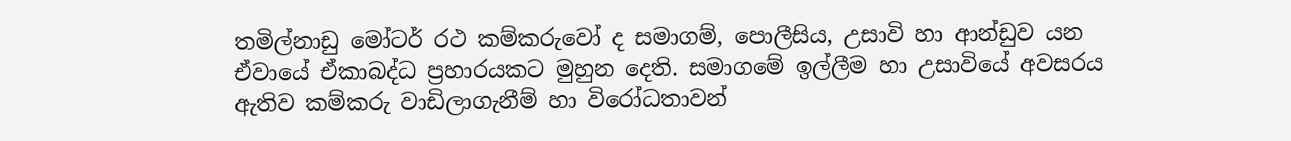තමිල්නාඩු මෝටර් රථ කම්කරුවෝ ද සමාගම්, පොලීසිය, උසාවි හා ආන්ඩුව යන ඒවායේ ඒකාබද්ධ ප්‍රහාරයකට මුහුන දෙති. සමාගමේ ඉල්ලීම හා උසාවියේ අවසරය ඇතිව කම්කරු වාඩිලාගැනීම් හා විරෝධතාවන්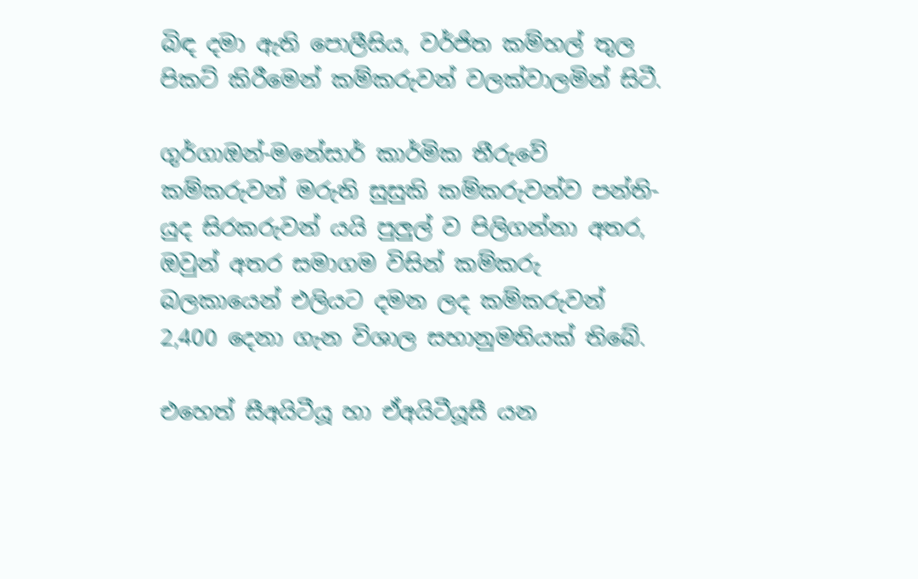බිඳ දමා ඇති පොලීසිය, වර්ජිත කම්හල් තුල පිකට් කිරීමෙන් කම්කරුවන් වලක්වාලමින් සිටී.

ගුර්ගාඔන්-මනේසාර් කාර්මික තීරුවේ කම්කරුවන් මරුති සුසුකි කම්කරුවන්ව පන්ති-යුද සිරකරුවන් යයි පුලුල් ව පිලිගන්නා අතර, ඔවුන් අතර සමාගම විසින් කම්කරු බලකායෙන් එලියට දමන ලද කම්කරුවන් 2,400 දෙනා ගැන විශාල සහානුමතියක් තිබේ.

එහෙත් සීඅයිටීයූ හා ඒඅයිටීයූසී යන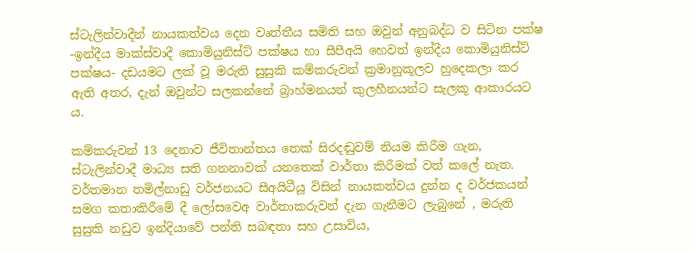ස්ටැලින්වාදීන් නායකත්වය දෙන වෘත්තීය සමිති සහ ඔවුන් අනුබද්ධ ව සිටින පක්ෂ -ඉන්දීය මාක්ස්වාදී කොමියුනිස්ට් පක්ෂය හා සීපීඅයි හෙවත් ඉන්දීය කොමියුනිස්ට් පක්ෂය- දඩයමට ලක් වූ මරුති සුසුකි කම්කරුවන් ක්‍රමානුකූලව හුදෙකලා කර ඇති අතර, දැන් ඔවුන්ට සලකන්නේ බ්‍රාහ්මනයන් කුලහීනයන්ට සැලකූ ආකාරයට ය.

කම්කරුවන් 13 දෙනාව ජීවිතාන්තය තෙක් සිරදඬුවම් නියම කිරීම ගැන, ස්ටැලින්වාදී මාධ්‍ය සති ගනනාවක් යනතෙක් වාර්තා කිරීමක් වත් කලේ නැත. වර්තමාන තමිල්නාඩු වර්ජනයට සීඅයිටීයූ විසින් නායකත්වය දුන්න ද වර්ජකයන් සමග කතාකිරීමේ දී ලෝසවෙඅ වාර්තාකරුවන් දැන ගැනීමට ලැබුනේ , මරුති සුසුකි නඩුව ඉන්දියාවේ පන්ති සබඳතා සහ උසාවිය,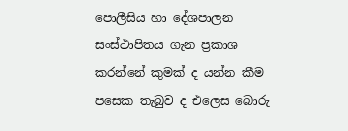පොලීසිය හා දේශපාලන සංස්ථාපිතය ගැන ප්‍රකාශ කරන්නේ කුමක් ද යන්න කීම පසෙක තැබුව ද එලෙස බොරු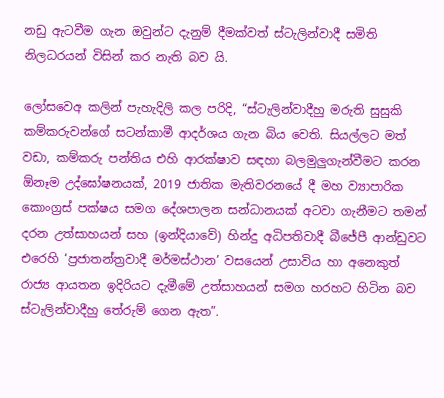නඩු ඇටවීම ගැන ඔවුන්ට දැනුම් දීමක්වත් ස්ටැලින්වාදී සමිති නිලධරයන් විසින් කර නැති බව යි.

ලෝසවෙඅ කලින් පැහැදිලි කල පරිදි, “ස්ටැලින්වාදීහු මරුති සුසුකි කම්කරුවන්ගේ සටන්කාමී ආදර්ශය ගැන බිය වෙති. සියල්ලට මත් වඩා, කම්කරු පන්තිය එහි ආරක්ෂාව සඳහා බලමුලුගැන්වීමට කරන ඕනෑම උද්ඝෝෂනයක්, 2019 ජාතික මැතිවරනයේ දී මහ ව්‍යාපාරික කොංග්‍රස් පක්ෂය සමග දේශපාලන සන්ධානයක් අටවා ගැනීමට තමන් දරන උත්සාහයන් සහ (ඉන්දියාවේ) හින්දු අධිපතිවාදී බීජේපී ආන්ඩුවට එරෙහි ‘ප්‍රජාතන්ත්‍රවාදී මර්මස්ථාන’ වසයෙන් උසාවිය හා අනෙකුත් රාජ්‍ය ආයතන ඉදිරියට දැමීමේ උත්සාහයන් සමග හරහට හිටින බව ස්ටැලින්වාදීහු තේරුම් ගෙන ඇත”.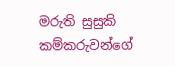මරුති සුසුකි කම්කරුවන්ගේ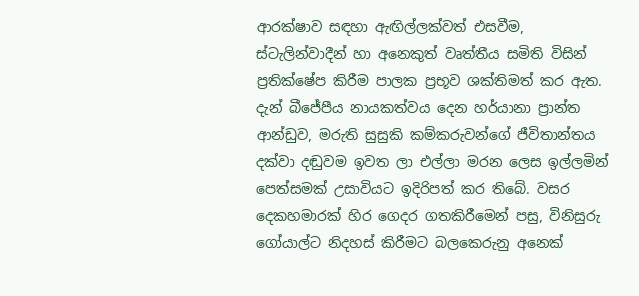ආරක්ෂාව සඳහා ඇඟිල්ලක්වත් එසවීම, ස්ටැලින්වාදීන් හා අනෙකුත් වෘත්තීය සමිති විසින් ප්‍රතික්ෂේප කිරීම පාලක ප්‍රභූව ශක්තිමත් කර ඇත. දැන් බීජේපීය නායකත්වය දෙන හර්යානා ප්‍රාන්ත ආන්ඩුව, මරුති සුසුකි කම්කරුවන්ගේ ජීවිතාන්තය දක්වා දඬුවම ඉවත ලා එල්ලා මරන ලෙස ඉල්ලමින් පෙත්සමක් උසාවියට ඉදිරිපත් කර තිබේ. වසර දෙකහමාරක් හිර ගෙදර ගතකිරීමෙන් පසු, විනිසුරු ගෝයාල්ට නිදහස් කිරීමට බලකෙරුනු අනෙක්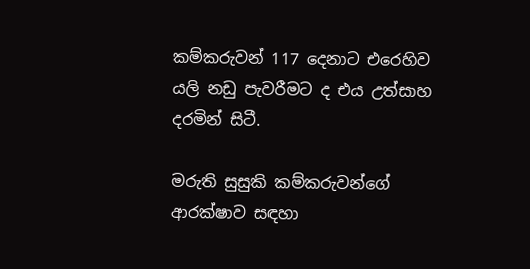කම්කරුවන් 117 දෙනාට එරෙහිව යලි නඩු පැවරීමට ද එය උත්සාහ දරමින් සිටී.

මරුති සුසුකි කම්කරුවන්ගේ ආරක්ෂාව සඳහා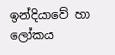ඉන්දියාවේ හා ලෝකය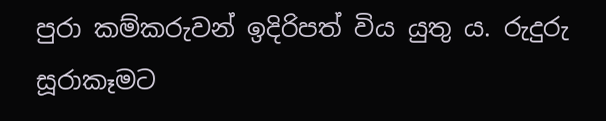පුරා කම්කරුවන් ඉදිරිපත් විය යුතු ය. රුදුරු සූරාකෑමට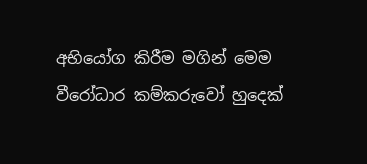අභියෝග කිරීම මගින් මෙම වීරෝධාර කම්කරුවෝ හුදෙක්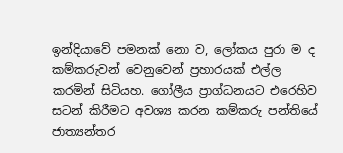ඉන්දියාවේ පමනක් නො ව, ලෝකය පුරා ම ද කම්කරුවන් වෙනුවෙන් ප්‍රහාරයක් එල්ල කරමින් සිටියහ. ගෝලීය ප්‍රාග්ධනයට එරෙහිව සටන් කිරීමට අවශ්‍ය කරන කම්කරු පන්තියේ ජාත්‍යන්තර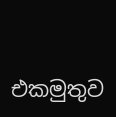එකමුතුව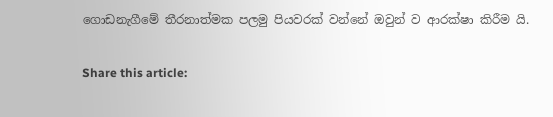ගොඩනැගීමේ තීරනාත්මක පලමු පියවරක් වන්නේ ඔවුන් ව ආරක්ෂා කිරීම යි.

Share this article: